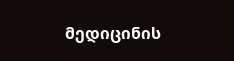მედიცინის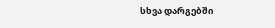სხვა დარგებში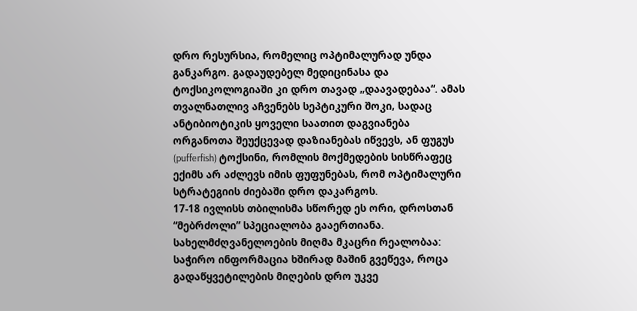დრო რესურსია, რომელიც ოპტიმალურად უნდა განკარგო. გადაუდებელ მედიცინასა და ტოქსიკოლოგიაში კი დრო თავად „დაავადებაა“. ამას თვალნათლივ აჩვენებს სეპტიკური შოკი, სადაც ანტიბიოტიკის ყოველი საათით დაგვიანება ორგანოთა შეუქცევად დაზიანებას იწვევს, ან ფუგუს (pufferfish) ტოქსინი, რომლის მოქმედების სისწრაფეც ექიმს არ აძლევს იმის ფუფუნებას, რომ ოპტიმალური სტრატეგიის ძიებაში დრო დაკარგოს.
17-18 ივლისს თბილისმა სწორედ ეს ორი, დროსთან “მებრძოლი” სპეციალობა გააერთიანა. სახელმძღვანელოების მიღმა მკაცრი რეალობაა: საჭირო ინფორმაცია ხშირად მაშინ გვეწევა, როცა გადაწყვეტილების მიღების დრო უკვე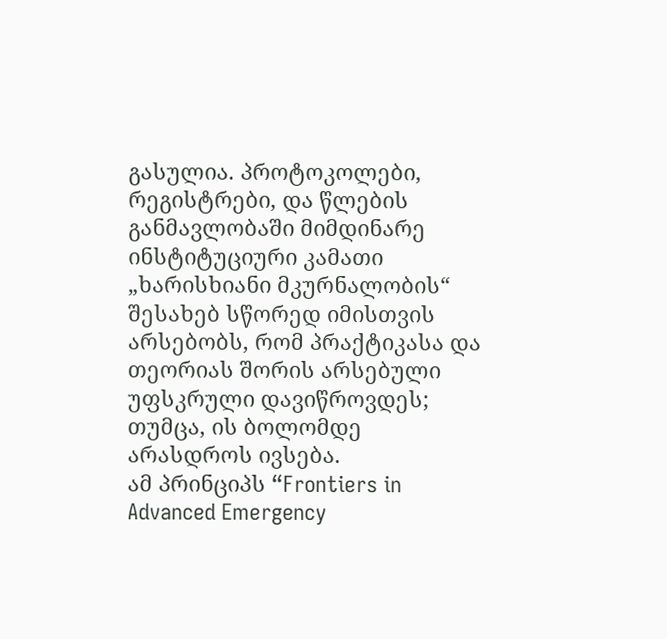გასულია. პროტოკოლები, რეგისტრები, და წლების განმავლობაში მიმდინარე ინსტიტუციური კამათი „ხარისხიანი მკურნალობის“ შესახებ სწორედ იმისთვის არსებობს, რომ პრაქტიკასა და თეორიას შორის არსებული უფსკრული დავიწროვდეს; თუმცა, ის ბოლომდე არასდროს ივსება.
ამ პრინციპს “Frontiers in Advanced Emergency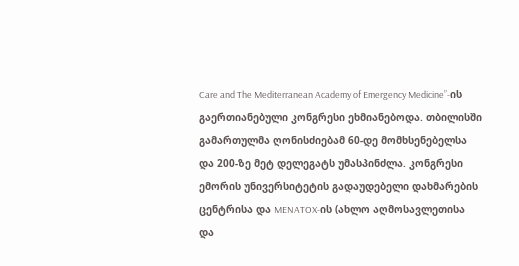Care and The Mediterranean Academy of Emergency Medicine”-ის გაერთიანებული კონგრესი ეხმიანებოდა. თბილისში გამართულმა ღონისძიებამ 60-დე მომხსენებელსა და 200-ზე მეტ დელეგატს უმასპინძლა. კონგრესი ემორის უნივერსიტეტის გადაუდებელი დახმარების ცენტრისა და MENATOX-ის (ახლო აღმოსავლეთისა და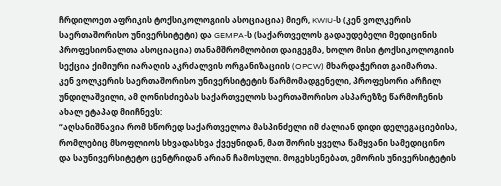ჩრდილოეთ აფრიკის ტოქსიკოლოგიის ასოციაცია) მიერ, KWIU-ს (კენ ვოლკერის საერთაშორისო უნივერსიტეტი) და GEMPA-ს (საქართველოს გადაუდებელი მედიცინის პროფესიონალთა ასოციაცია) თანამშრომლობით დაიგეგმა, ხოლო მისი ტოქსიკოლოგიის სექცია ქიმიური იარაღის აკრძალვის ორგანიზაციის (OPCW) მხარდაჭერით გაიმართა.
კენ ვოლკერის საერთაშორისო უნივერსიტეტის წარმომადგენელი, პროფესორი არჩილ უნდილაშვილი, ამ ღონისძიებას საქართველოს საერთაშორისო ასპარეზზე წარმოჩენის ახალ ეტაპად მიიჩნევს:
“აღსანიშნავია რომ სწორედ საქართველოა მასპინძელი იმ ძალიან დიდი დელეგაციებისა, რომლებიც მსოფლიოს სხვადასხვა ქვეყნიდან, მათ შორის ყველა წამყვანი სამედიცინო და საუნივერსიტეტო ცენტრიდან არიან ჩამოსული. მოგეხსენებათ, ემორის უნივერსიტეტის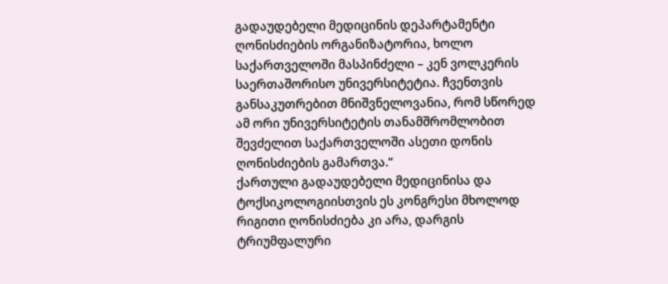გადაუდებელი მედიცინის დეპარტამენტი ღონისძიების ორგანიზატორია, ხოლო საქართველოში მასპინძელი – კენ ვოლკერის საერთაშორისო უნივერსიტეტია. ჩვენთვის განსაკუთრებით მნიშვნელოვანია, რომ სწორედ ამ ორი უნივერსიტეტის თანამშრომლობით შევძელით საქართველოში ასეთი დონის ღონისძიების გამართვა.“
ქართული გადაუდებელი მედიცინისა და ტოქსიკოლოგიისთვის ეს კონგრესი მხოლოდ რიგითი ღონისძიება კი არა, დარგის ტრიუმფალური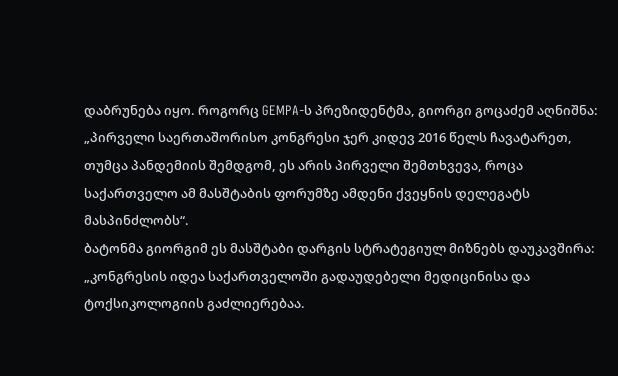დაბრუნება იყო. როგორც GEMPA-ს პრეზიდენტმა, გიორგი გოცაძემ აღნიშნა: „პირველი საერთაშორისო კონგრესი ჯერ კიდევ 2016 წელს ჩავატარეთ, თუმცა პანდემიის შემდგომ, ეს არის პირველი შემთხვევა, როცა საქართველო ამ მასშტაბის ფორუმზე ამდენი ქვეყნის დელეგატს მასპინძლობს“.
ბატონმა გიორგიმ ეს მასშტაბი დარგის სტრატეგიულ მიზნებს დაუკავშირა: „კონგრესის იდეა საქართველოში გადაუდებელი მედიცინისა და ტოქსიკოლოგიის გაძლიერებაა.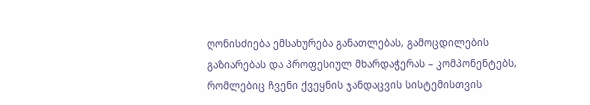ღონისძიება ემსახურება განათლებას, გამოცდილების გაზიარებას და პროფესიულ მხარდაჭერას – კომპონენტებს, რომლებიც ჩვენი ქვეყნის ჯანდაცვის სისტემისთვის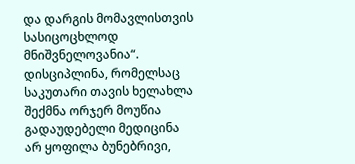და დარგის მომავლისთვის სასიცოცხლოდ მნიშვნელოვანია“.
დისციპლინა, რომელსაც საკუთარი თავის ხელახლა შექმნა ორჯერ მოუწია
გადაუდებელი მედიცინა არ ყოფილა ბუნებრივი,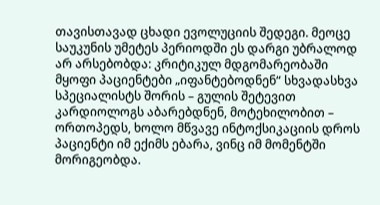თავისთავად ცხადი ევოლუციის შედეგი. მეოცე საუკუნის უმეტეს პერიოდში ეს დარგი უბრალოდ არ არსებობდა: კრიტიკულ მდგომარეობაში მყოფი პაციენტები „იფანტებოდნენ“ სხვადასხვა სპეციალისტს შორის – გულის შეტევით კარდიოლოგს აბარებდნენ, მოტეხილობით – ორთოპედს, ხოლო მწვავე ინტოქსიკაციის დროს პაციენტი იმ ექიმს ებარა, ვინც იმ მომენტში მორიგეობდა.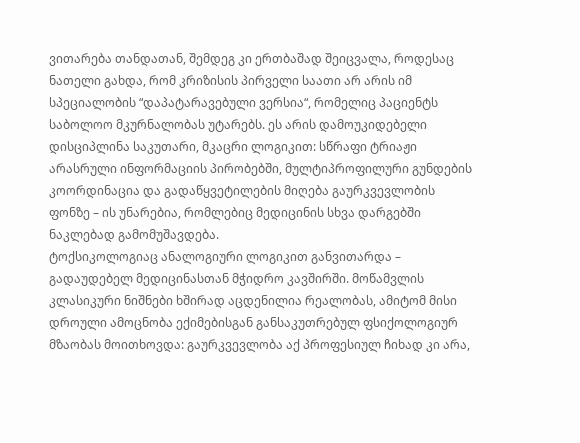ვითარება თანდათან, შემდეგ კი ერთბაშად შეიცვალა, როდესაც ნათელი გახდა, რომ კრიზისის პირველი საათი არ არის იმ სპეციალობის “დაპატარავებული ვერსია“, რომელიც პაციენტს საბოლოო მკურნალობას უტარებს. ეს არის დამოუკიდებელი დისციპლინა საკუთარი, მკაცრი ლოგიკით: სწრაფი ტრიაჟი არასრული ინფორმაციის პირობებში, მულტიპროფილური გუნდების კოორდინაცია და გადაწყვეტილების მიღება გაურკვევლობის ფონზე – ის უნარებია, რომლებიც მედიცინის სხვა დარგებში ნაკლებად გამომუშავდება.
ტოქსიკოლოგიაც ანალოგიური ლოგიკით განვითარდა – გადაუდებელ მედიცინასთან მჭიდრო კავშირში. მოწამვლის კლასიკური ნიშნები ხშირად აცდენილია რეალობას, ამიტომ მისი დროული ამოცნობა ექიმებისგან განსაკუთრებულ ფსიქოლოგიურ მზაობას მოითხოვდა: გაურკვევლობა აქ პროფესიულ ჩიხად კი არა,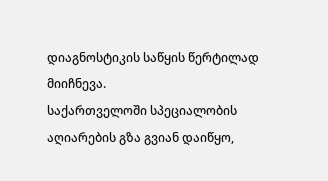დიაგნოსტიკის საწყის წერტილად მიიჩნევა.
საქართველოში სპეციალობის აღიარების გზა გვიან დაიწყო,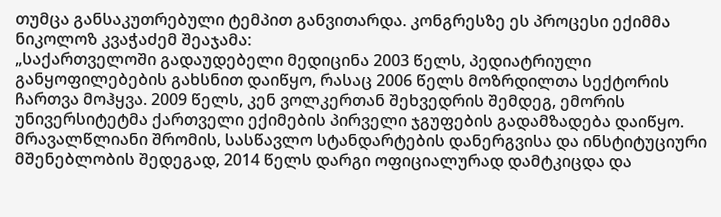თუმცა განსაკუთრებული ტემპით განვითარდა. კონგრესზე ეს პროცესი ექიმმა ნიკოლოზ კვაჭაძემ შეაჯამა:
„საქართველოში გადაუდებელი მედიცინა 2003 წელს, პედიატრიული განყოფილებების გახსნით დაიწყო, რასაც 2006 წელს მოზრდილთა სექტორის ჩართვა მოჰყვა. 2009 წელს, კენ ვოლკერთან შეხვედრის შემდეგ, ემორის უნივერსიტეტმა ქართველი ექიმების პირველი ჯგუფების გადამზადება დაიწყო. მრავალწლიანი შრომის, სასწავლო სტანდარტების დანერგვისა და ინსტიტუციური მშენებლობის შედეგად, 2014 წელს დარგი ოფიციალურად დამტკიცდა და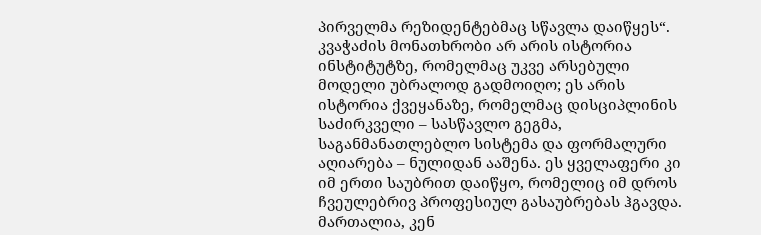პირველმა რეზიდენტებმაც სწავლა დაიწყეს“.
კვაჭაძის მონათხრობი არ არის ისტორია ინსტიტუტზე, რომელმაც უკვე არსებული მოდელი უბრალოდ გადმოიღო; ეს არის ისტორია ქვეყანაზე, რომელმაც დისციპლინის საძირკველი – სასწავლო გეგმა, საგანმანათლებლო სისტემა და ფორმალური აღიარება – ნულიდან ააშენა. ეს ყველაფერი კი იმ ერთი საუბრით დაიწყო, რომელიც იმ დროს ჩვეულებრივ პროფესიულ გასაუბრებას ჰგავდა.
მართალია, კენ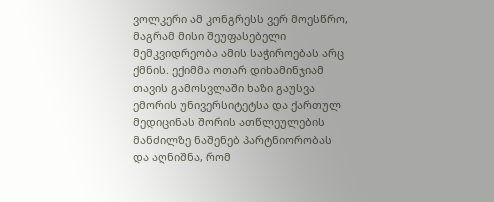ვოლკერი ამ კონგრესს ვერ მოესწრო, მაგრამ მისი შეუფასებელი მემკვიდრეობა ამის საჭიროებას არც ქმნის. ექიმმა ოთარ დიხამინჯიამ თავის გამოსვლაში ხაზი გაუსვა ემორის უნივერსიტეტსა და ქართულ მედიცინას შორის ათწლეულების მანძილზე ნაშენებ პარტნიორობას და აღნიშნა, რომ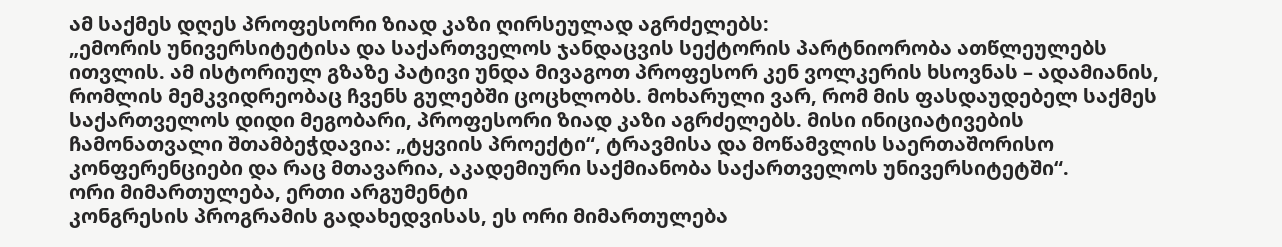ამ საქმეს დღეს პროფესორი ზიად კაზი ღირსეულად აგრძელებს:
„ემორის უნივერსიტეტისა და საქართველოს ჯანდაცვის სექტორის პარტნიორობა ათწლეულებს ითვლის. ამ ისტორიულ გზაზე პატივი უნდა მივაგოთ პროფესორ კენ ვოლკერის ხსოვნას – ადამიანის, რომლის მემკვიდრეობაც ჩვენს გულებში ცოცხლობს. მოხარული ვარ, რომ მის ფასდაუდებელ საქმეს საქართველოს დიდი მეგობარი, პროფესორი ზიად კაზი აგრძელებს. მისი ინიციატივების ჩამონათვალი შთამბეჭდავია: „ტყვიის პროექტი“, ტრავმისა და მოწამვლის საერთაშორისო კონფერენციები და რაც მთავარია, აკადემიური საქმიანობა საქართველოს უნივერსიტეტში“.
ორი მიმართულება, ერთი არგუმენტი
კონგრესის პროგრამის გადახედვისას, ეს ორი მიმართულება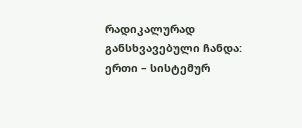რადიკალურად განსხვავებული ჩანდა: ერთი – სისტემურ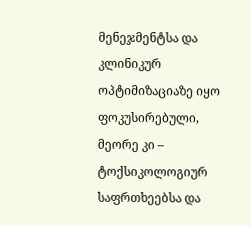მენეჯმენტსა და კლინიკურ ოპტიმიზაციაზე იყო ფოკუსირებული, მეორე კი – ტოქსიკოლოგიურ საფრთხეებსა და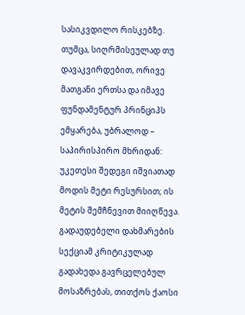სასიკვდილო რისკებზე. თუმცა, სიღრმისეულად თუ დავაკვირდებით, ორივე მათგანი ერთსა და იმავე ფუნდამენტურ პრინციპს ემყარება, უბრალოდ – საპირისპირო მხრიდან: უკეთესი შედეგი იშვიათად მოდის მეტი რესურსით; ის მეტის შემჩნევით მიიღწევა.
გადაუდებელი დახმარების სექციამ კრიტიკულად გადახედა გავრცელებულ მოსაზრებას, თითქოს ქაოსი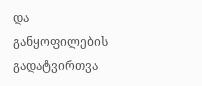და განყოფილების გადატვირთვა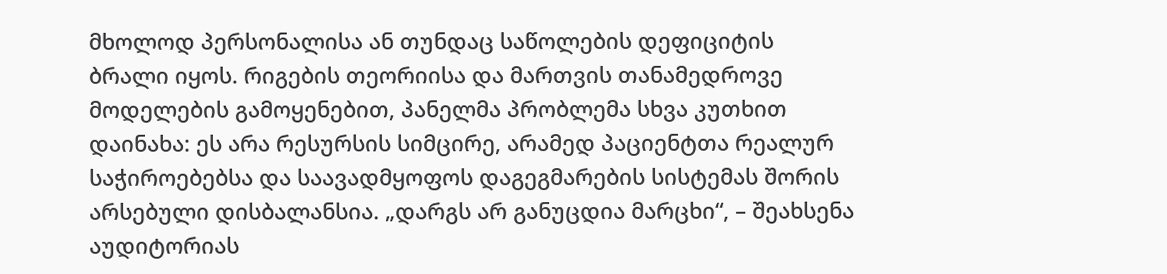მხოლოდ პერსონალისა ან თუნდაც საწოლების დეფიციტის ბრალი იყოს. რიგების თეორიისა და მართვის თანამედროვე მოდელების გამოყენებით, პანელმა პრობლემა სხვა კუთხით დაინახა: ეს არა რესურსის სიმცირე, არამედ პაციენტთა რეალურ საჭიროებებსა და საავადმყოფოს დაგეგმარების სისტემას შორის არსებული დისბალანსია. „დარგს არ განუცდია მარცხი“, – შეახსენა აუდიტორიას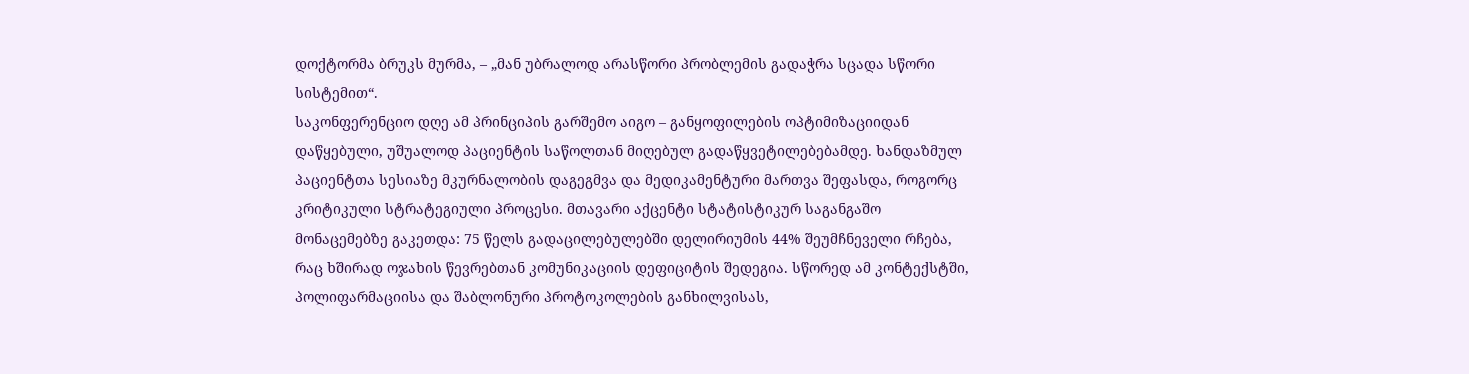დოქტორმა ბრუკს მურმა, – „მან უბრალოდ არასწორი პრობლემის გადაჭრა სცადა სწორი სისტემით“.
საკონფერენციო დღე ამ პრინციპის გარშემო აიგო – განყოფილების ოპტიმიზაციიდან დაწყებული, უშუალოდ პაციენტის საწოლთან მიღებულ გადაწყვეტილებებამდე. ხანდაზმულ პაციენტთა სესიაზე მკურნალობის დაგეგმვა და მედიკამენტური მართვა შეფასდა, როგორც კრიტიკული სტრატეგიული პროცესი. მთავარი აქცენტი სტატისტიკურ საგანგაშო მონაცემებზე გაკეთდა: 75 წელს გადაცილებულებში დელირიუმის 44% შეუმჩნეველი რჩება, რაც ხშირად ოჯახის წევრებთან კომუნიკაციის დეფიციტის შედეგია. სწორედ ამ კონტექსტში, პოლიფარმაციისა და შაბლონური პროტოკოლების განხილვისას,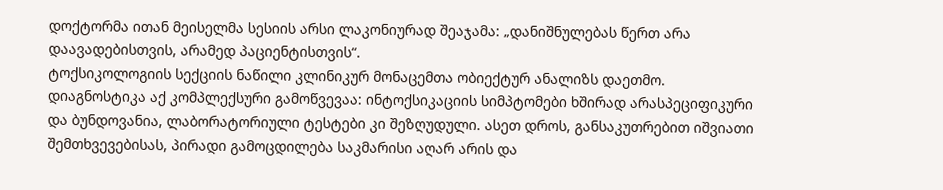დოქტორმა ითან მეისელმა სესიის არსი ლაკონიურად შეაჯამა: „დანიშნულებას წერთ არა დაავადებისთვის, არამედ პაციენტისთვის“.
ტოქსიკოლოგიის სექციის ნაწილი კლინიკურ მონაცემთა ობიექტურ ანალიზს დაეთმო. დიაგნოსტიკა აქ კომპლექსური გამოწვევაა: ინტოქსიკაციის სიმპტომები ხშირად არასპეციფიკური და ბუნდოვანია, ლაბორატორიული ტესტები კი შეზღუდული. ასეთ დროს, განსაკუთრებით იშვიათი შემთხვევებისას, პირადი გამოცდილება საკმარისი აღარ არის და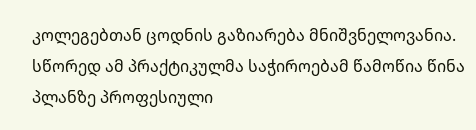კოლეგებთან ცოდნის გაზიარება მნიშვნელოვანია. სწორედ ამ პრაქტიკულმა საჭიროებამ წამოწია წინა პლანზე პროფესიული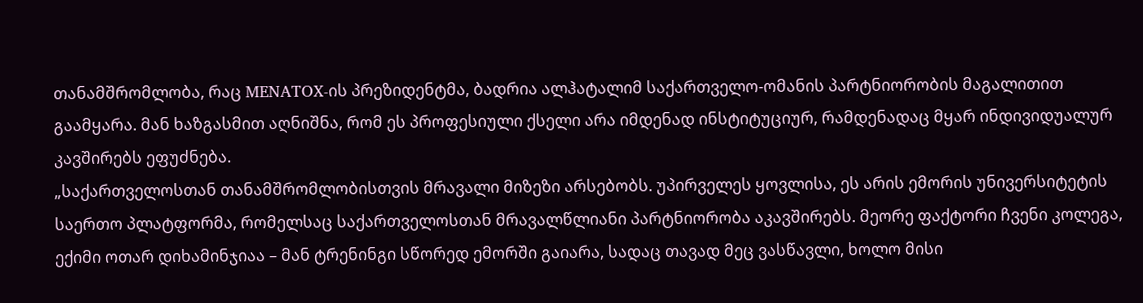თანამშრომლობა, რაც MENATOX-ის პრეზიდენტმა, ბადრია ალჰატალიმ საქართველო-ომანის პარტნიორობის მაგალითით გაამყარა. მან ხაზგასმით აღნიშნა, რომ ეს პროფესიული ქსელი არა იმდენად ინსტიტუციურ, რამდენადაც მყარ ინდივიდუალურ კავშირებს ეფუძნება.
„საქართველოსთან თანამშრომლობისთვის მრავალი მიზეზი არსებობს. უპირველეს ყოვლისა, ეს არის ემორის უნივერსიტეტის საერთო პლატფორმა, რომელსაც საქართველოსთან მრავალწლიანი პარტნიორობა აკავშირებს. მეორე ფაქტორი ჩვენი კოლეგა, ექიმი ოთარ დიხამინჯიაა – მან ტრენინგი სწორედ ემორში გაიარა, სადაც თავად მეც ვასწავლი, ხოლო მისი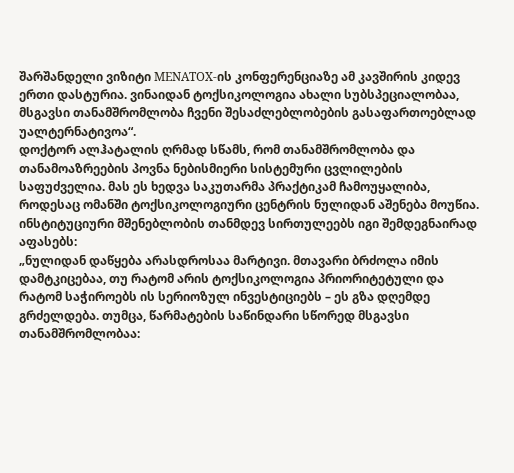შარშანდელი ვიზიტი MENATOX-ის კონფერენციაზე ამ კავშირის კიდევ ერთი დასტურია. ვინაიდან ტოქსიკოლოგია ახალი სუბსპეციალობაა, მსგავსი თანამშრომლობა ჩვენი შესაძლებლობების გასაფართოებლად უალტერნატივოა“.
დოქტორ ალჰატალის ღრმად სწამს, რომ თანამშრომლობა და თანამოაზრეების პოვნა ნებისმიერი სისტემური ცვლილების საფუძველია. მას ეს ხედვა საკუთარმა პრაქტიკამ ჩამოუყალიბა, როდესაც ომანში ტოქსიკოლოგიური ცენტრის ნულიდან აშენება მოუწია. ინსტიტუციური მშენებლობის თანმდევ სირთულეებს იგი შემდეგნაირად აფასებს:
„ნულიდან დაწყება არასდროსაა მარტივი. მთავარი ბრძოლა იმის დამტკიცებაა, თუ რატომ არის ტოქსიკოლოგია პრიორიტეტული და რატომ საჭიროებს ის სერიოზულ ინვესტიციებს – ეს გზა დღემდე გრძელდება. თუმცა, წარმატების საწინდარი სწორედ მსგავსი თანამშრომლობაა: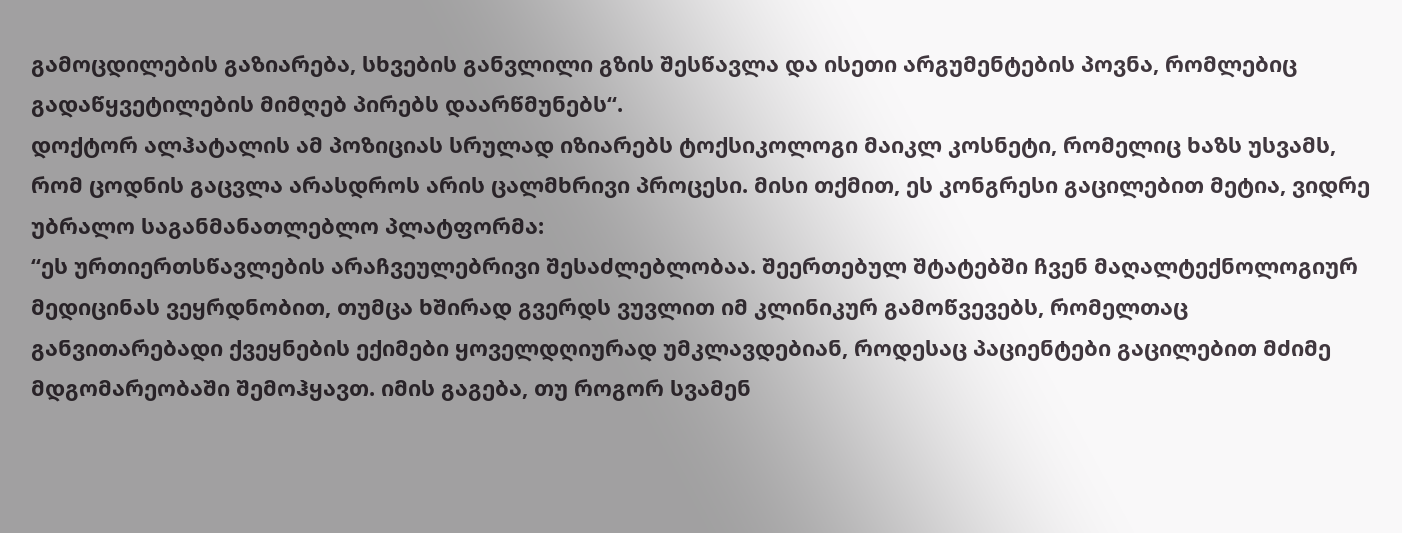გამოცდილების გაზიარება, სხვების განვლილი გზის შესწავლა და ისეთი არგუმენტების პოვნა, რომლებიც გადაწყვეტილების მიმღებ პირებს დაარწმუნებს“.
დოქტორ ალჰატალის ამ პოზიციას სრულად იზიარებს ტოქსიკოლოგი მაიკლ კოსნეტი, რომელიც ხაზს უსვამს, რომ ცოდნის გაცვლა არასდროს არის ცალმხრივი პროცესი. მისი თქმით, ეს კონგრესი გაცილებით მეტია, ვიდრე უბრალო საგანმანათლებლო პლატფორმა:
“ეს ურთიერთსწავლების არაჩვეულებრივი შესაძლებლობაა. შეერთებულ შტატებში ჩვენ მაღალტექნოლოგიურ მედიცინას ვეყრდნობით, თუმცა ხშირად გვერდს ვუვლით იმ კლინიკურ გამოწვევებს, რომელთაც განვითარებადი ქვეყნების ექიმები ყოველდღიურად უმკლავდებიან, როდესაც პაციენტები გაცილებით მძიმე მდგომარეობაში შემოჰყავთ. იმის გაგება, თუ როგორ სვამენ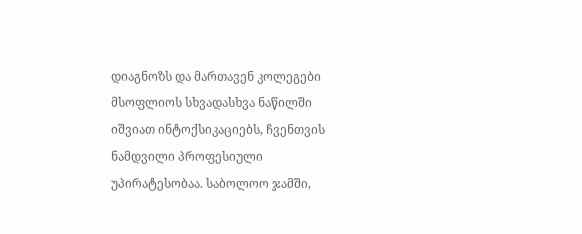დიაგნოზს და მართავენ კოლეგები მსოფლიოს სხვადასხვა ნაწილში იშვიათ ინტოქსიკაციებს, ჩვენთვის ნამდვილი პროფესიული უპირატესობაა. საბოლოო ჯამში,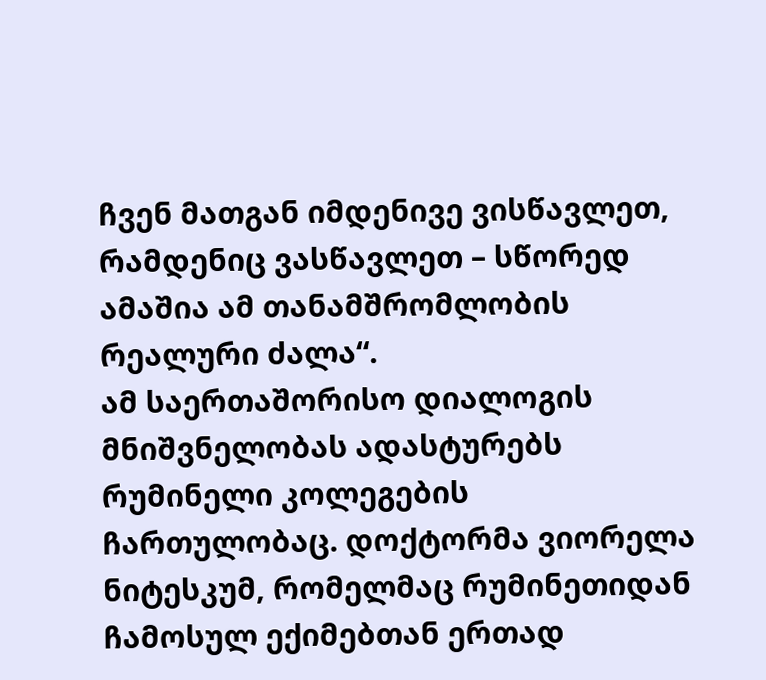ჩვენ მათგან იმდენივე ვისწავლეთ, რამდენიც ვასწავლეთ – სწორედ ამაშია ამ თანამშრომლობის რეალური ძალა“.
ამ საერთაშორისო დიალოგის მნიშვნელობას ადასტურებს რუმინელი კოლეგების ჩართულობაც. დოქტორმა ვიორელა ნიტესკუმ, რომელმაც რუმინეთიდან ჩამოსულ ექიმებთან ერთად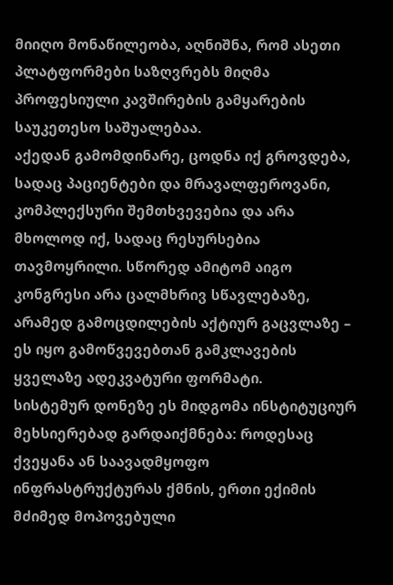მიიღო მონაწილეობა, აღნიშნა, რომ ასეთი პლატფორმები საზღვრებს მიღმა პროფესიული კავშირების გამყარების საუკეთესო საშუალებაა.
აქედან გამომდინარე, ცოდნა იქ გროვდება, სადაც პაციენტები და მრავალფეროვანი, კომპლექსური შემთხვევებია და არა მხოლოდ იქ, სადაც რესურსებია თავმოყრილი. სწორედ ამიტომ აიგო კონგრესი არა ცალმხრივ სწავლებაზე, არამედ გამოცდილების აქტიურ გაცვლაზე – ეს იყო გამოწვევებთან გამკლავების ყველაზე ადეკვატური ფორმატი.
სისტემურ დონეზე ეს მიდგომა ინსტიტუციურ მეხსიერებად გარდაიქმნება: როდესაც ქვეყანა ან საავადმყოფო ინფრასტრუქტურას ქმნის, ერთი ექიმის მძიმედ მოპოვებული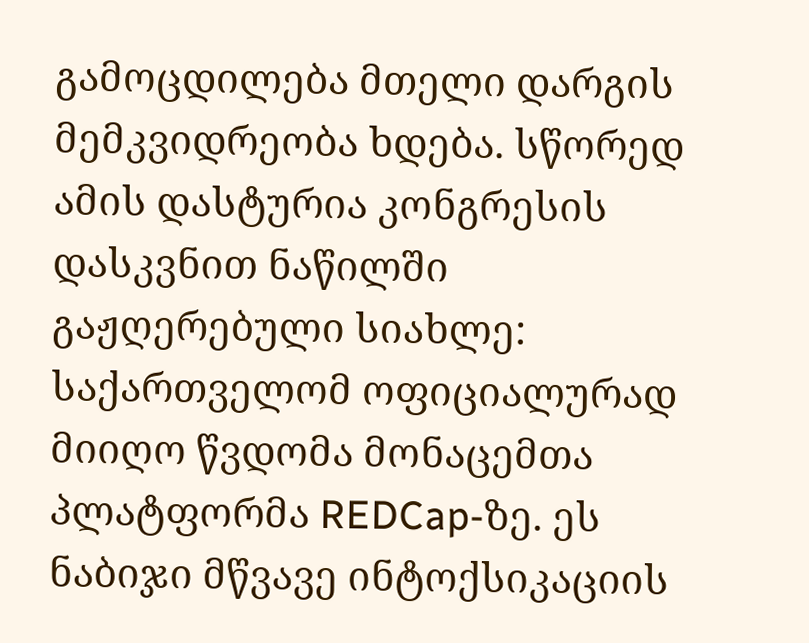გამოცდილება მთელი დარგის მემკვიდრეობა ხდება. სწორედ ამის დასტურია კონგრესის დასკვნით ნაწილში გაჟღერებული სიახლე: საქართველომ ოფიციალურად მიიღო წვდომა მონაცემთა პლატფორმა REDCap-ზე. ეს ნაბიჯი მწვავე ინტოქსიკაციის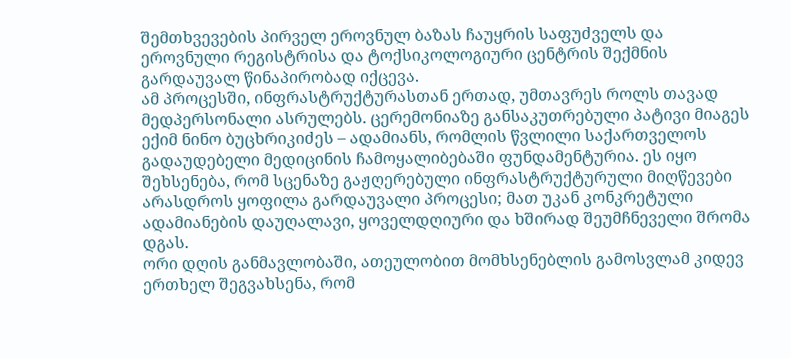შემთხვევების პირველ ეროვნულ ბაზას ჩაუყრის საფუძველს და ეროვნული რეგისტრისა და ტოქსიკოლოგიური ცენტრის შექმნის გარდაუვალ წინაპირობად იქცევა.
ამ პროცესში, ინფრასტრუქტურასთან ერთად, უმთავრეს როლს თავად მედპერსონალი ასრულებს. ცერემონიაზე განსაკუთრებული პატივი მიაგეს ექიმ ნინო ბუცხრიკიძეს – ადამიანს, რომლის წვლილი საქართველოს გადაუდებელი მედიცინის ჩამოყალიბებაში ფუნდამენტურია. ეს იყო შეხსენება, რომ სცენაზე გაჟღერებული ინფრასტრუქტურული მიღწევები არასდროს ყოფილა გარდაუვალი პროცესი; მათ უკან კონკრეტული ადამიანების დაუღალავი, ყოველდღიური და ხშირად შეუმჩნეველი შრომა დგას.
ორი დღის განმავლობაში, ათეულობით მომხსენებლის გამოსვლამ კიდევ ერთხელ შეგვახსენა, რომ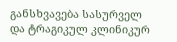განსხვავება სასურველ და ტრაგიკულ კლინიკურ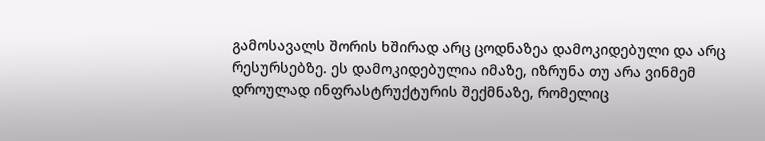გამოსავალს შორის ხშირად არც ცოდნაზეა დამოკიდებული და არც რესურსებზე. ეს დამოკიდებულია იმაზე, იზრუნა თუ არა ვინმემ დროულად ინფრასტრუქტურის შექმნაზე, რომელიც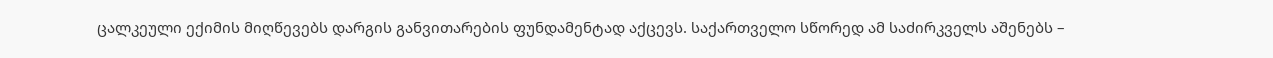ცალკეული ექიმის მიღწევებს დარგის განვითარების ფუნდამენტად აქცევს. საქართველო სწორედ ამ საძირკველს აშენებს –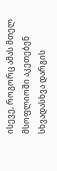ისევე, როგორც ამას მთელ მსოფლიოში აკეთებენ სხვადასხვა დარგის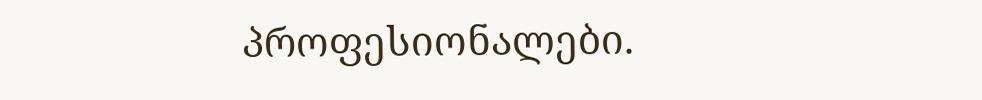პროფესიონალები.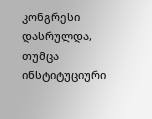კონგრესი დასრულდა, თუმცა ინსტიტუციური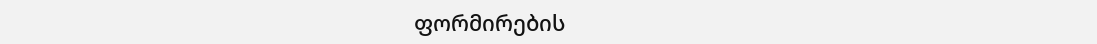ფორმირების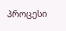პროცესი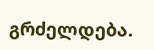გრძელდება.